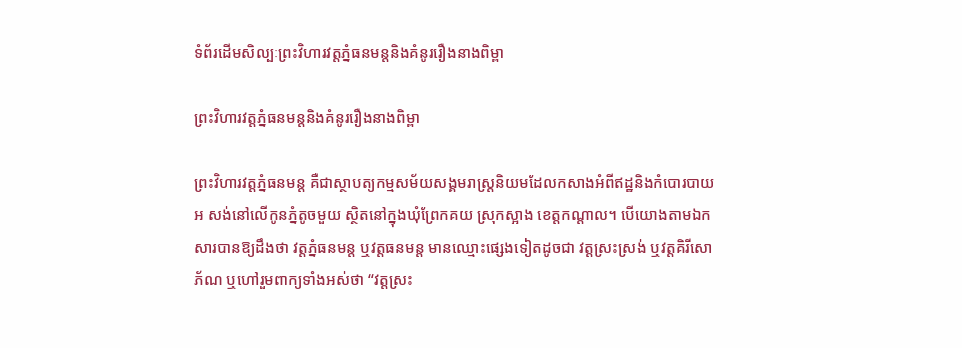ទំព័រដើមសិល្បៈព្រះវិហារវត្តភ្នំធនមន្តនិងគំនូររឿងនាងពិម្ពា

ព្រះវិហារវត្តភ្នំធនមន្តនិងគំនូររឿងនាងពិម្ពា

ព្រះវិហារវត្តភ្នំធនមន្ត គឺជាស្ថាបត្យកម្មសម័យសង្គមរាស្រ្តនិយមដែលកសាងអំពីឥដ្ឋនិងកំបោរបាយអ សង់នៅលើកូនភ្នំតូចមួយ ស្ថិតនៅក្នុងឃុំព្រែកគយ ស្រុកស្អាង ខេត្តកណ្តាល។ បើយោងតាមឯកសារបានឱ្យដឹងថា វត្តភ្នំធនមន្ត ឬវត្តធនមន្ត មានឈ្មោះផ្សេងទៀតដូចជា វត្តស្រះស្រង់ ឬវត្តគិរីសោភ័ណ ឬហៅរួមពាក្យទាំងអស់ថា “វត្តស្រះ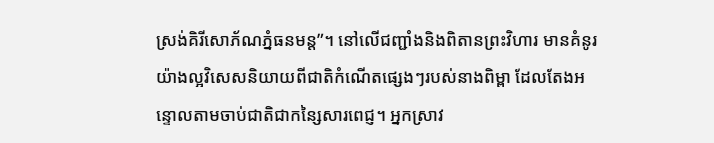ស្រង់គិរីសោភ័ណភ្នំធនមន្ត”។ នៅលើជញ្ជាំងនិងពិតានព្រះវិហារ មានគំនូរយ៉ាងល្អវិសេសនិយាយពីជាតិកំណើតផ្សេងៗរបស់នាងពិម្ពា ដែលតែងអន្ទោលតាមចាប់ជាតិជាកន្សៃសារពេជ្ញ។ អ្នកស្រាវ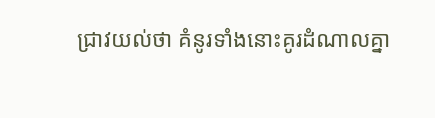ជ្រាវយល់ថា គំនូរទាំងនោះគូរដំណាលគ្នា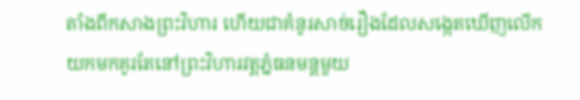តាំងពីកសាងព្រះវិហារ ហើយជាគំនូរសាច់រឿងដែលសង្កេតឃើញលើកយកមកគូរតែនៅព្រះវិហារវត្តភ្នំធនមន្តមួយ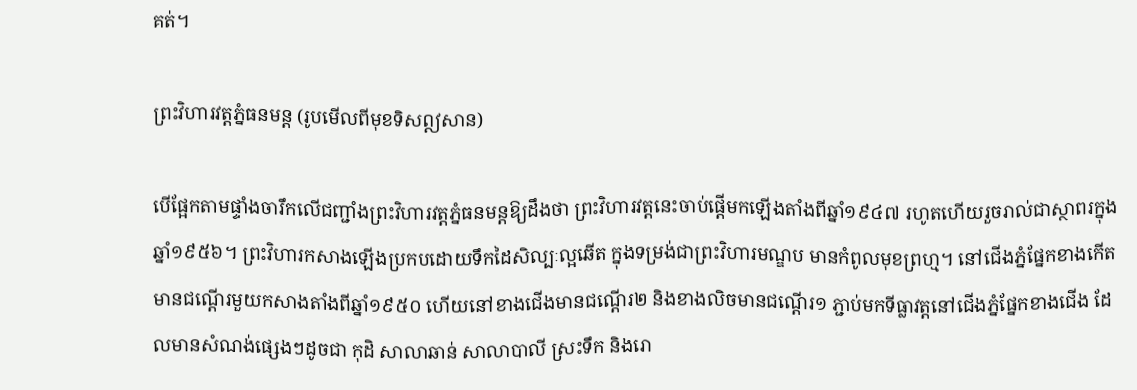គត់។

ព្រះវិហារវត្តភ្នំធនមន្ត (រូបមើលពីមុខទិសឦសាន)

បើផ្អែកតាមផ្ទាំងចារឹកលើជញ្ជាំងព្រះវិហារវត្តភ្នំធនមន្តឱ្យដឹងថា ព្រះវិហារវត្តនេះចាប់ផ្តើមកឡើងតាំងពីឆ្នាំ១៩៤៧ រហូតហើយរួចរាល់ជាស្ថាពរក្នុងឆ្នាំ១៩៥៦។ ព្រះវិហារកសាងឡើងប្រកបដោយទឹកដៃសិល្បៈល្អឆើត ក្នុងទម្រង់ជាព្រះវិហារមណ្ឌប មានកំពូលមុខព្រហ្ម។ នៅជើងភ្នំផ្នែកខាងកើត មានជណ្តើរមួយកសាងតាំងពីឆ្នាំ១៩៥០ ហើយនៅខាងជើងមានជណ្តើរ២ និងខាងលិចមានជណ្តើរ១ ភ្ជាប់មកទីធ្លាវត្តនៅជើងភ្នំផ្នែកខាងជើង ដែលមានសំណង់ផ្សេងៗដូចជា កុដិ សាលាឆាន់ សាលាបាលី ស្រះទឹក និងរោ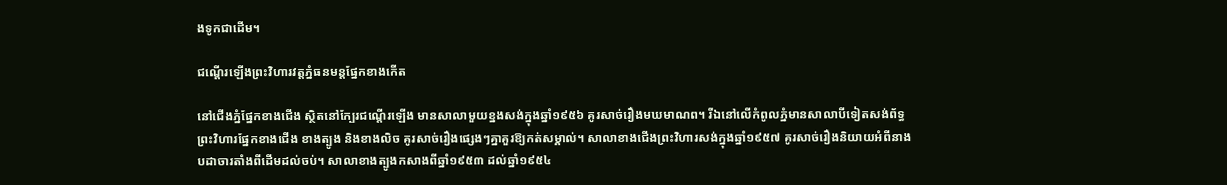ងទូកជាដើម។

ជណ្តើរឡើងព្រះវិហារវត្តភ្នំធនមន្តផ្នែកខាងកើត

នៅជើងភ្នំផ្នែកខាងជើង ស្ថិតនៅក្បែរជណ្តើរឡើង មានសាលាមួយខ្នងសង់ក្នុងឆ្នាំ១៩៥៦ គូរសាច់រឿងមឃមាណព។ រីឯនៅលើកំពូលភ្នំមានសាលាបីទៀតសង់ព័ទ្ធព្រះវិហារផ្នែកខាងជើង ខាងត្បូង និងខាងលិច គូរសាច់រឿងផ្សេងៗគ្នាគួរឱ្យកត់សម្គាល់។ សាលាខាងជើងព្រះវិហារសង់ក្នុងឆ្នាំ១៩៥៧ គូរសាច់រឿងនិយាយអំពីនាងបដាចារតាំងពីដើមដល់ចប់។ សាលាខាងត្បូងកសាងពីឆ្នាំ១៩៥៣ ដល់ឆ្នាំ១៩៥៤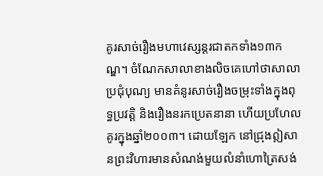គូរសាច់រឿងមហាវេស្សន្តរជាតកទាំង១៣កណ្ឌ។ ចំណែកសាលាខាងលិចគេហៅថាសាលាប្រជុំបុណ្យ មានគំនូរសាច់រឿងចម្រុះទាំងក្នុងពុទ្ធប្រវត្តិ និងរឿងនរកប្រេតនានា ហើយប្រហែលគូរក្នុងឆ្នាំ២០០៣។ ដោយឡែក នៅជ្រុងឦសានព្រះវិហារមានសំណង់មួយលំនាំហោត្រៃសង់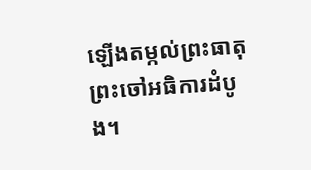ឡើងតម្កល់ព្រះធាតុព្រះចៅអធិការដំបូង។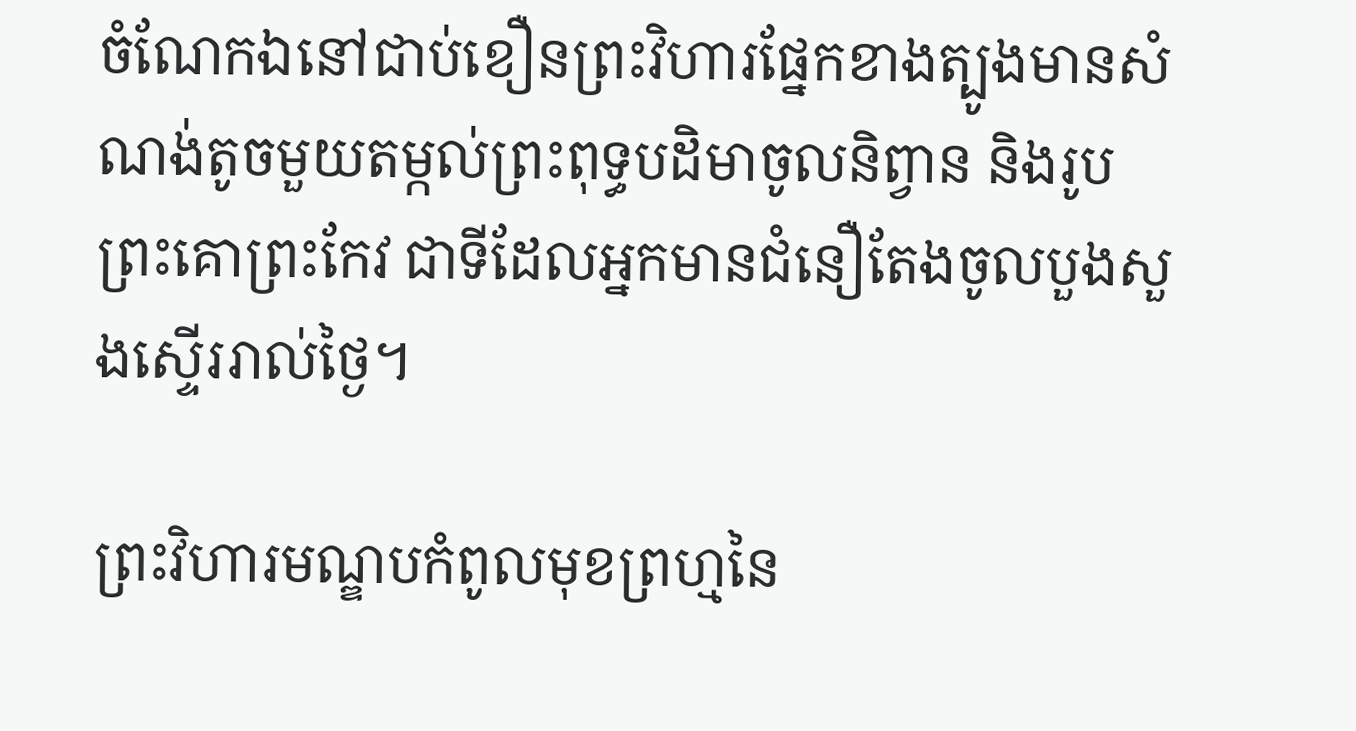ចំណែកឯនៅជាប់ខឿនព្រះវិហារផ្នែកខាងត្បូងមានសំណង់តូចមួយតម្កល់ព្រះពុទ្ធបដិមាចូលនិព្វាន និងរូបព្រះគោព្រះកែវ ជាទីដែលអ្នកមានជំនឿតែងចូលបួងសួងស្ទើររាល់ថ្ងៃ។

ព្រះវិហារមណ្ឌបកំពូលមុខព្រហ្មនៃ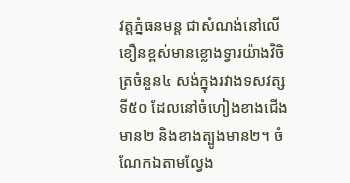វត្តភ្នំធនមន្ត ជាសំណង់នៅលើខឿនខ្ពស់មានខ្លោងទ្វារយ៉ាងវិចិត្រចំនួន៤ សង់ក្នុងរវាងទសវត្សទី៥០ ដែលនៅចំហៀងខាងជើងមាន២ និងខាងត្បូងមាន២។ ចំណែកឯតាមល្វែង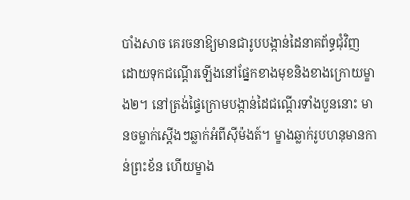បាំងសាច គេរចនាឱ្យមានជារូបបង្កាន់ដៃនាគព័ទ្ធជុំវិញ ដោយទុកជណ្តើរឡើងនៅផ្នែកខាងមុខនិងខាងក្រោយម្ខាង២។ នៅត្រង់ផ្ទៃក្រោមបង្កាន់ដៃជណ្តើរទាំងបួននោះ មានចម្លាក់ស្តើងៗឆ្លាក់អំពីស៊ីម៉ងត៍។ ម្ខាងឆ្លាក់រូបហនុមានកាន់ព្រះខ័ន ហើយម្ខាង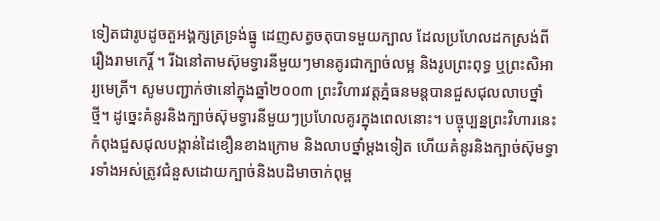ទៀតជារូបដូចតួអង្គក្សត្រទ្រង់ធ្នូ ដេញសត្វចតុបាទមួយក្បាល ដែលប្រហែលដកស្រង់ពីរឿងរាមកេរ្តិ៍ ។ រីឯនៅតាមស៊ុមទ្វារនីមួយៗមានគូរជាក្បាច់លម្អ និងរូបព្រះពុទ្ធ ឬព្រះសិអារ្យមេត្រី។ សូមបញ្ជាក់ថានៅក្នុងឆ្នាំ២០០៣ ព្រះវិហារវត្តភ្នំធនមន្តបានជួសជុលលាបថ្នាំថ្មី។ ដូច្នេះគំនូរនិងក្បាច់ស៊ុមទ្វារនីមួយៗប្រហែលគូរក្នុងពេលនោះ។ បច្ចុប្បន្នព្រះវិហារនេះកំពុងជួសជុលបង្កាន់ដៃខឿនខាងក្រោម និងលាបថ្នាំម្តងទៀត ហើយគំនូរនិងក្បាច់ស៊ុមទ្វារទាំងអស់ត្រូវជំនួសដោយក្បាច់និងបដិមាចាក់ពុម្ព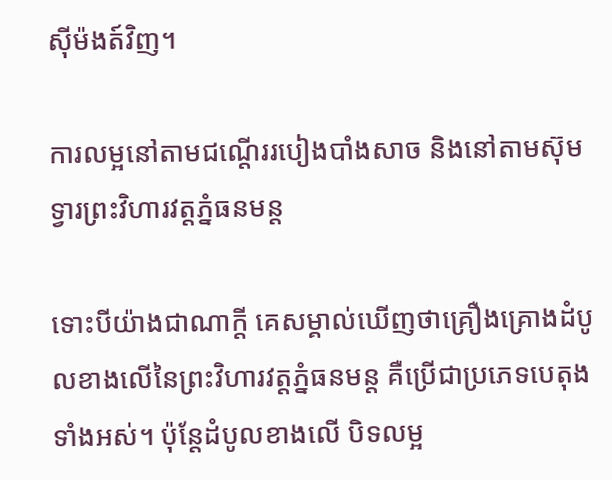ស៊ីម៉ងត៍វិញ។

ការលម្អនៅតាមជណ្តើររបៀងបាំងសាច និងនៅតាមស៊ុមទ្វារព្រះវិហារវត្តភ្នំធនមន្ត

ទោះបីយ៉ាងជាណាក្តី គេសម្គាល់ឃើញថាគ្រឿងគ្រោងដំបូលខាងលើនៃព្រះវិហារវត្តភ្នំធនមន្ត គឺប្រើជាប្រភេទបេតុងទាំងអស់។ ប៉ុន្តែដំបូលខាងលើ បិទលម្អ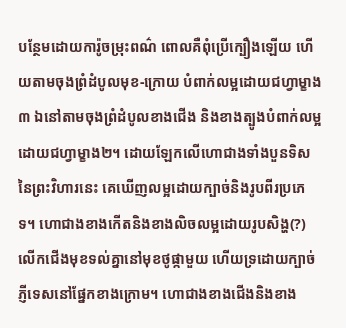បន្ថែមដោយការ៉ូចម្រុះពណ៌ ពោលគឺពុំប្រើក្បឿងឡើយ ហើយតាមចុងព្រំដំបូលមុខ-ក្រោយ បំពាក់លម្អដោយជហ្វាម្ខាង៣ ឯនៅតាមចុងព្រំដំបូលខាងជើង និងខាងត្បូងបំពាក់លម្អដោយជហ្វាម្ខាង២។ ដោយឡែកលើហោជាងទាំងបួនទិសនៃព្រះវិហារនេះ គេឃើញលម្អដោយក្បាច់និងរូបពីរប្រភេទ។ ហោជាងខាងកើតនិងខាងលិចលម្អដោយរូបសិង្ហ(?)លើកជើងមុខទល់គ្នានៅមុខថូផ្កាមួយ ហើយទ្រដោយក្បាច់ភ្ញីទេសនៅផ្នែកខាងក្រោម។ ហោជាងខាងជើងនិងខាង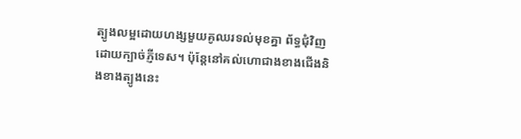ត្បូងលម្អដោយហង្សមួយគូឈរទល់មុខគ្នា ព័ទ្ធជុំវិញដោយក្បាច់ភ្ញីទេស។ ប៉ុន្តែនៅគល់ហោជាងខាងជើងនិងខាងត្បូងនេះ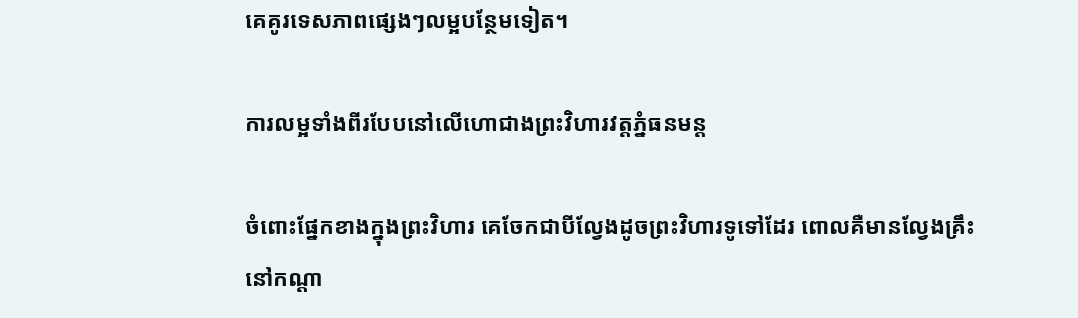គេគូរទេសភាពផ្សេងៗលម្អបន្ថែមទៀត។

ការលម្អទាំងពីរបែបនៅលើហោជាងព្រះវិហារវត្តភ្នំធនមន្ត

ចំពោះផ្នែកខាងក្នុងព្រះវិហារ គេចែកជាបីល្វែងដូចព្រះវិហារទូទៅដែរ ពោលគឺមានល្វែងគ្រឹះនៅកណ្តា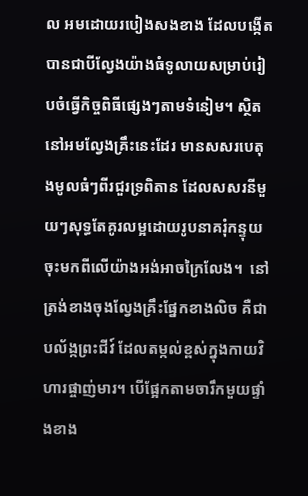ល អមដោយរបៀងសងខាង ដែលបង្កើតបានជាបីល្វែងយ៉ាងធំទូលាយសម្រាប់រៀបចំធ្វើកិច្ចពិធីផ្សេងៗតាមទំនៀម។ ស្ថិតនៅអមល្វែងគ្រឹះនេះដែរ មានសសរបេតុងមូលធំៗពីរជួរទ្រពិតាន ដែលសសរនីមួយៗសុទ្ធតែគូរលម្អដោយរូបនាគរុំកន្ទុយចុះមកពីលើយ៉ាងអង់អាចក្រៃលែង។  នៅត្រង់ខាងចុងល្វែងគ្រឹះផ្នែកខាងលិច គឺជាបល័ង្កព្រះជីវ៍ ដែលតម្កល់ខ្ពស់ក្នុងកាយវិហារផ្ចាញ់មារ។ បើផ្អែកតាមចារឹកមួយផ្ទាំងខាង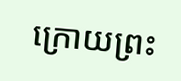ក្រោយព្រះ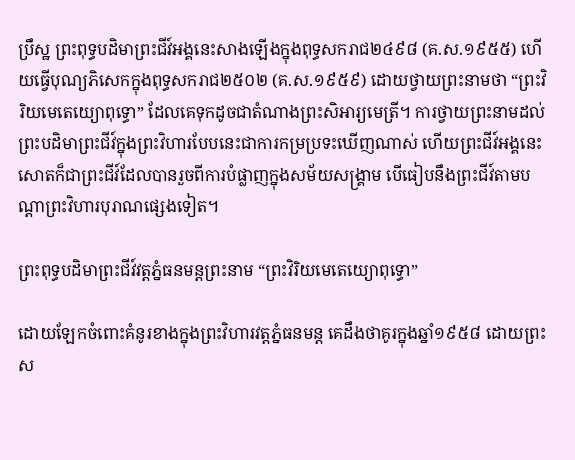ប្រឹស្ឋ ព្រះពុទ្ធបដិមាព្រះជីវ៍អង្គនេះសាងឡើងក្នុងពុទ្ធសករាជ២៤៩៨ (គ.ស.១៩៥៥) ហើយធ្វើបុណ្យភិសេកក្នុងពុទ្ធសករាជ២៥០២ (គ.ស.១៩៥៩) ដោយថ្វាយព្រះនាមថា “ព្រះវិរិយមេតេយ្យោពុទ្ធោ” ដែលគេទុកដូចជាតំណាងព្រះសិអារ្យមេត្រី។ ការថ្វាយព្រះនាមដល់ព្រះបដិមាព្រះជីវ៍ក្នុងព្រះវិហារបែបនេះជាការកម្រប្រទះឃើញណាស់ ហើយព្រះជីវ៍អង្គនេះសោតក៏ជាព្រះជីវ៍ដែលបានរួចពីការបំផ្លាញក្នុងសម័យសង្រ្គាម បើធៀបនឹងព្រះជីវ៍តាមបណ្តាព្រះវិហារបុរាណផ្សេងទៀត។

ព្រះពុទ្ធបដិមាព្រះជីវ៍វត្តភ្នំធនមន្តព្រះនាម “ព្រះវិរិយមេតេយ្យោពុទ្ធោ”

ដោយឡែកចំពោះគំនូរខាងក្នុងព្រះវិហារវត្តភ្នំធនមន្ត គេដឹងថាគូរក្នុងឆ្នាំ១៩៥៨ ដោយព្រះស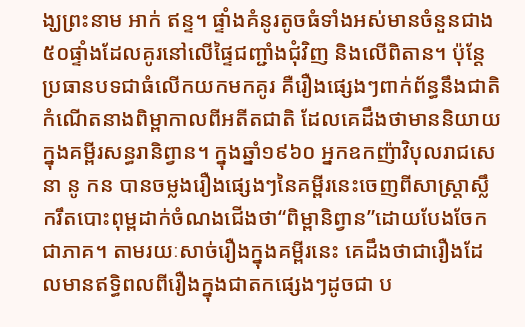ង្ឃព្រះនាម អាក់ ឥន្ទ។ ផ្ទាំងគំនូរតូចធំទាំងអស់មានចំនួនជាង៥០ផ្ទាំងដែលគូរនៅលើផ្ទៃជញ្ជាំងជុំវិញ និងលើពិតាន។ ប៉ុន្តែប្រធានបទជាធំលើកយកមកគូរ គឺរឿងផ្សេងៗពាក់ព័ន្ធនឹងជាតិកំណើតនាងពិម្ពាកាលពីអតីតជាតិ ដែលគេដឹងថាមាននិយាយក្នុងគម្ពីរសន្ធរានិព្វាន។ ក្នុងឆ្នាំ១៩៦០ អ្នកឧកញ៉ាវិបុលរាជសេនា នូ កន បានចម្លងរឿងផ្សេងៗនៃគម្ពីរនេះចេញពីសាស្រ្តាស្លឹករឹតបោះពុម្ពដាក់ចំណងជើងថា“ពិម្ពានិព្វាន”ដោយបែងចែកជាភាគ។ តាមរយៈសាច់រឿងក្នុងគម្ពីរនេះ គេដឹងថាជារឿងដែលមានឥទ្ធិពលពីរឿងក្នុងជាតកផ្សេងៗដូចជា ប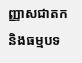ញ្ញាសជាតក និងធម្មបទ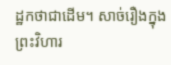ដ្ឋកថាជាដើម។ សាច់រឿងក្នុងព្រះវិហារ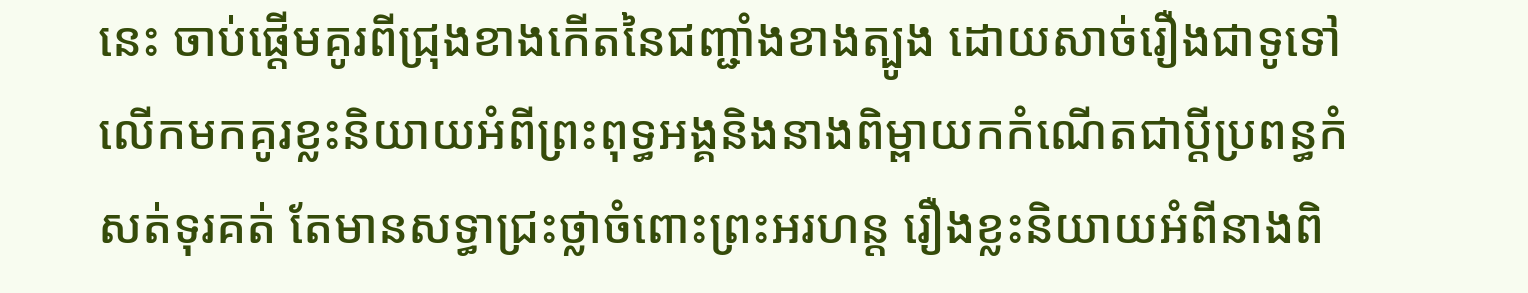នេះ ចាប់ផ្តើមគូរពីជ្រុងខាងកើតនៃជញ្ជាំងខាងត្បូង ដោយសាច់រឿងជាទូទៅលើកមកគូរខ្លះនិយាយអំពីព្រះពុទ្ធអង្គនិងនាងពិម្ពាយកកំណើតជាប្តីប្រពន្ធកំសត់ទុរគត់ តែមានសទ្ធាជ្រះថ្លាចំពោះព្រះអរហន្ត រឿងខ្លះនិយាយអំពីនាងពិ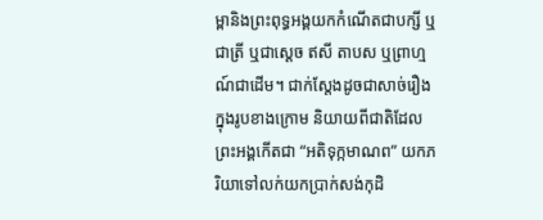ម្ពានិងព្រះពុទ្ធអង្គយកកំណើតជាបក្សី ឬជាត្រី ឬជាស្តេច ឥសី តាបស ឬព្រាហ្មណ៍ជាដើម។ ជាក់ស្តែងដូចជាសាច់រឿងក្នុងរូបខាងក្រោម និយាយពីជាតិដែលព្រះអង្គកើតជា “អតិទុក្កមាណព” យកភរិយាទៅលក់យកប្រាក់សង់កុដិ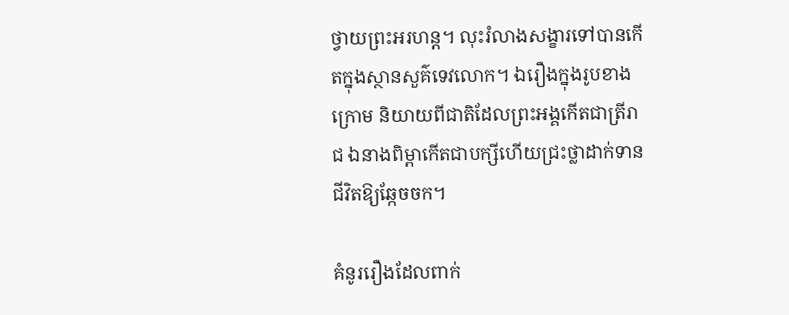ថ្វាយព្រះអរហន្ត។ លុះរំលាងសង្ខារទៅបានកើតក្នុងស្ថានសួគ៌ទេវលោក។ ឯរឿងក្នុងរូបខាងក្រោម និយាយពីជាតិដែលព្រះអង្គកើតជាត្រីរាជ ឯនាងពិម្ពាកើតជាបក្សីហើយជ្រះថ្លាដាក់ទានជីវិតឱ្យឆ្កែចចក។

គំនូររឿងដែលពាក់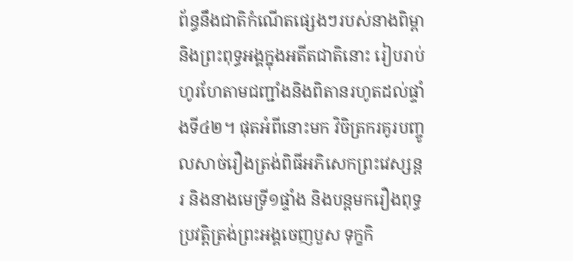ព័ន្ធនឹងជាតិកំណើតផ្សេងៗរបស់នាងពិម្ពា និងព្រះពុទ្ធអង្គក្នុងអតីតជាតិនោះ រៀបរាប់ហូរហែតាមជញ្ជាំងនិងពិតានរហូតដល់ផ្ទាំងទី៤២។ ផុតអំពីនោះមក វិចិត្រករគូរបញ្ចូលសាច់រឿងត្រង់ពិធីអភិសេកព្រះវេស្សន្តរ និងនាងមេទ្រី១ផ្ទាំង និងបន្តមករឿងពុទ្ធប្រវត្តិត្រង់ព្រះអង្គចេញបួស ទុក្ខកិ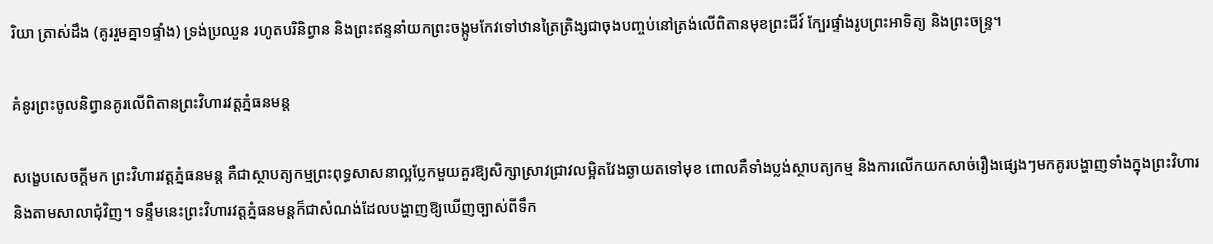រិយា ត្រាស់ដឹង (គូររួមគ្នា១ផ្ទាំង) ទ្រង់ប្រឈួន រហូតបរិនិព្វាន និងព្រះឥន្ទនាំយកព្រះចង្កូមកែវទៅឋានត្រៃត្រិង្សជាចុងបញ្ចប់នៅត្រង់លើពិតានមុខព្រះជីវ៍ ក្បែរផ្ទាំងរូបព្រះអាទិត្យ និងព្រះចន្រ្ទ។

គំនូរព្រះចូលនិព្វានគូរលើពិតានព្រះវិហារវត្តភ្នំធនមន្ត

សង្ខេបសេចក្តីមក ព្រះវិហារវត្តភ្នំធនមន្ត គឺជាស្ថាបត្យកម្មព្រះពុទ្ធសាសនាល្អប្លែកមួយគួរឱ្យសិក្សាស្រាវជ្រាវលម្អិតវែងឆ្ងាយតទៅមុខ ពោលគឺទាំងប្លង់ស្ថាបត្យកម្ម និងការលើកយកសាច់រឿងផ្សេងៗមកគូរបង្ហាញទាំងក្នុងព្រះវិហារ និងតាមសាលាជុំវិញ។ ទន្ទឹមនេះព្រះវិហារវត្តភ្នំធនមន្តក៏ជាសំណង់ដែលបង្ហាញឱ្យឃើញច្បាស់ពីទឹក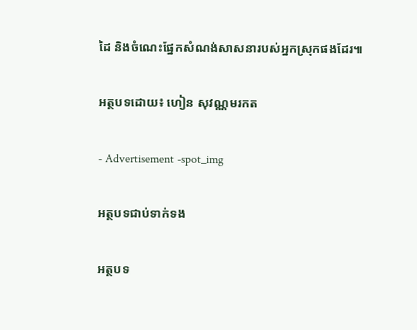ដៃ និងចំណេះផ្នែកសំណង់សាសនារបស់អ្នកស្រុកផងដែរ៕

អត្ថបទដោយ៖ ហៀន សុវណ្ណមរកត

- Advertisement -spot_img

អត្ថបទជាប់ទាក់ទង

អត្ថបទ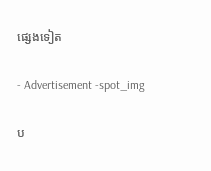ផ្សេងទៀត

- Advertisement -spot_img

ប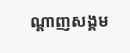ណ្ដាញសង្គម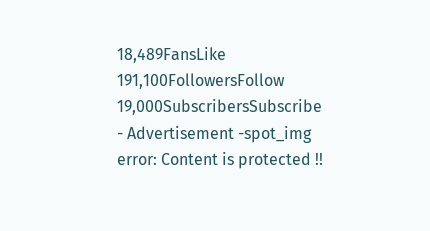18,489FansLike
191,100FollowersFollow
19,000SubscribersSubscribe
- Advertisement -spot_img
error: Content is protected !!